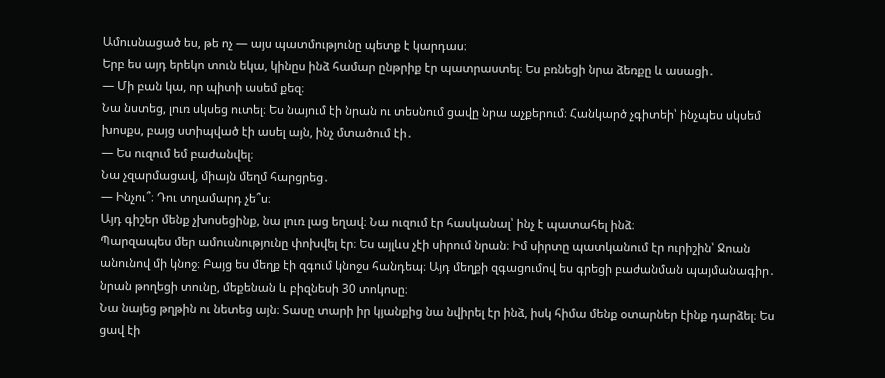Ամուսնացած ես, թե ոչ — այս պատմությունը պետք է կարդաս։
Երբ ես այդ երեկո տուն եկա, կինըս ինձ համար ընթրիք էր պատրաստել։ Ես բռնեցի նրա ձեռքը և ասացի․
— Մի բան կա, որ պիտի ասեմ քեզ։
Նա նստեց, լուռ սկսեց ուտել։ Ես նայում էի նրան ու տեսնում ցավը նրա աչքերում։ Հանկարծ չգիտեի՝ ինչպես սկսեմ խոսքս, բայց ստիպված էի ասել այն, ինչ մտածում էի․
— Ես ուզում եմ բաժանվել։
Նա չզարմացավ, միայն մեղմ հարցրեց․
— Ինչու՞։ Դու տղամարդ չե՞ս։
Այդ գիշեր մենք չխոսեցինք, նա լուռ լաց եղավ։ Նա ուզում էր հասկանալ՝ ինչ է պատահել ինձ։
Պարզապես մեր ամուսնությունը փոխվել էր։ Ես այլևս չէի սիրում նրան։ Իմ սիրտը պատկանում էր ուրիշին՝ Ջոան անունով մի կնոջ։ Բայց ես մեղք էի զգում կնոջս հանդեպ։ Այդ մեղքի զգացումով ես գրեցի բաժանման պայմանագիր․ նրան թողեցի տունը, մեքենան և բիզնեսի 30 տոկոսը։
Նա նայեց թղթին ու նետեց այն։ Տասը տարի իր կյանքից նա նվիրել էր ինձ, իսկ հիմա մենք օտարներ էինք դարձել։ Ես ցավ էի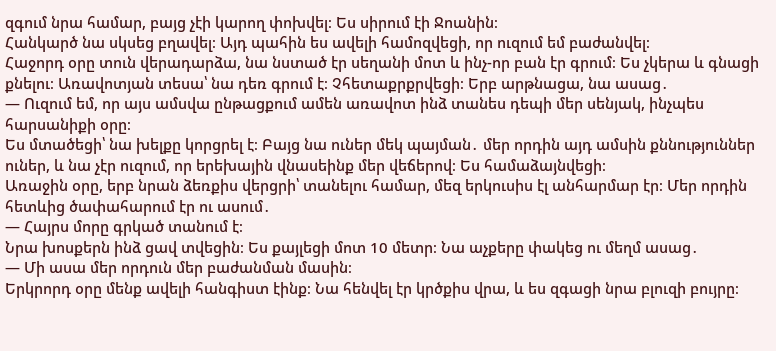զգում նրա համար, բայց չէի կարող փոխվել։ Ես սիրում էի Ջոանին։
Հանկարծ նա սկսեց բղավել։ Այդ պահին ես ավելի համոզվեցի, որ ուզում եմ բաժանվել։
Հաջորդ օրը տուն վերադարձա, նա նստած էր սեղանի մոտ և ինչ-որ բան էր գրում։ Ես չկերա և գնացի քնելու։ Առավոտյան տեսա՝ նա դեռ գրում է։ Չհետաքրքրվեցի։ Երբ արթնացա, նա ասաց․
— Ուզում եմ, որ այս ամսվա ընթացքում ամեն առավոտ ինձ տանես դեպի մեր սենյակ, ինչպես հարսանիքի օրը։
Ես մտածեցի՝ նա խելքը կորցրել է։ Բայց նա ուներ մեկ պայման․ մեր որդին այդ ամսին քննություններ ուներ, և նա չէր ուզում, որ երեխային վնասեինք մեր վեճերով։ Ես համաձայնվեցի։
Առաջին օրը, երբ նրան ձեռքիս վերցրի՝ տանելու համար, մեզ երկուսիս էլ անհարմար էր։ Մեր որդին հետևից ծափահարում էր ու ասում․
— Հայրս մորը գրկած տանում է։
Նրա խոսքերն ինձ ցավ տվեցին։ Ես քայլեցի մոտ 10 մետր։ Նա աչքերը փակեց ու մեղմ ասաց․
— Մի ասա մեր որդուն մեր բաժանման մասին։
Երկրորդ օրը մենք ավելի հանգիստ էինք։ Նա հենվել էր կրծքիս վրա, և ես զգացի նրա բլուզի բույրը։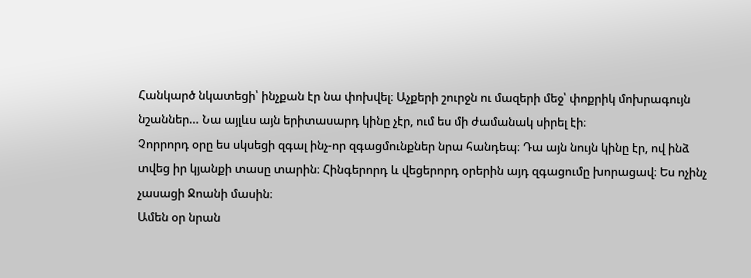Հանկարծ նկատեցի՝ ինչքան էր նա փոխվել։ Աչքերի շուրջն ու մազերի մեջ՝ փոքրիկ մոխրագույն նշաններ… Նա այլևս այն երիտասարդ կինը չէր, ում ես մի ժամանակ սիրել էի։
Չորրորդ օրը ես սկսեցի զգալ ինչ-որ զգացմունքներ նրա հանդեպ։ Դա այն նույն կինը էր, ով ինձ տվեց իր կյանքի տասը տարին։ Հինգերորդ և վեցերորդ օրերին այդ զգացումը խորացավ։ Ես ոչինչ չասացի Ջոանի մասին։
Ամեն օր նրան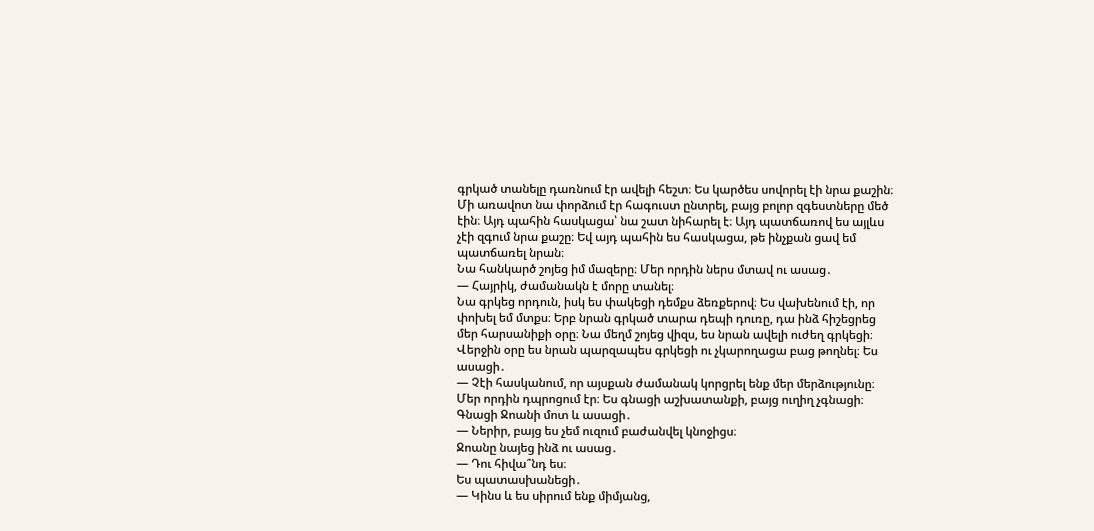գրկած տանելը դառնում էր ավելի հեշտ։ Ես կարծես սովորել էի նրա քաշին։ Մի առավոտ նա փորձում էր հագուստ ընտրել, բայց բոլոր զգեստները մեծ էին։ Այդ պահին հասկացա՝ նա շատ նիհարել է։ Այդ պատճառով ես այլևս չէի զգում նրա քաշը։ Եվ այդ պահին ես հասկացա, թե ինչքան ցավ եմ պատճառել նրան։
Նա հանկարծ շոյեց իմ մազերը։ Մեր որդին ներս մտավ ու ասաց․
— Հայրիկ, ժամանակն է մորը տանել։
Նա գրկեց որդուն, իսկ ես փակեցի դեմքս ձեռքերով։ Ես վախենում էի, որ փոխել եմ մտքս։ Երբ նրան գրկած տարա դեպի դուռը, դա ինձ հիշեցրեց մեր հարսանիքի օրը։ Նա մեղմ շոյեց վիզս, ես նրան ավելի ուժեղ գրկեցի։
Վերջին օրը ես նրան պարզապես գրկեցի ու չկարողացա բաց թողնել։ Ես ասացի․
— Չէի հասկանում, որ այսքան ժամանակ կորցրել ենք մեր մերձությունը։
Մեր որդին դպրոցում էր։ Ես գնացի աշխատանքի, բայց ուղիղ չգնացի։ Գնացի Ջոանի մոտ և ասացի․
— Ներիր, բայց ես չեմ ուզում բաժանվել կնոջիցս։
Ջոանը նայեց ինձ ու ասաց․
— Դու հիվա՞նդ ես։
Ես պատասխանեցի․
— Կինս և ես սիրում ենք միմյանց,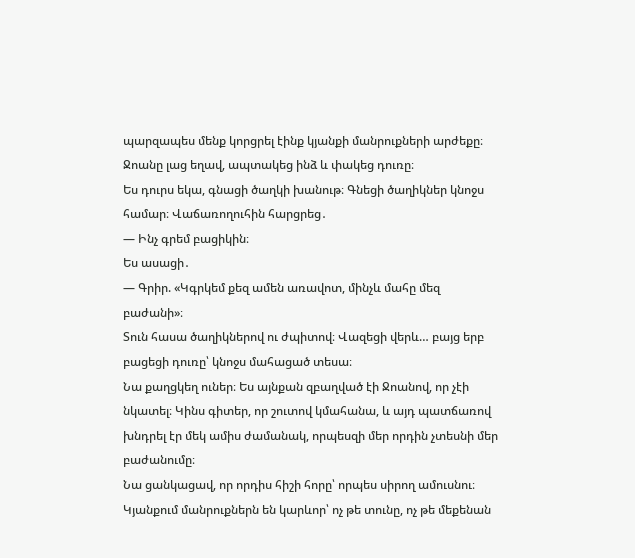պարզապես մենք կորցրել էինք կյանքի մանրուքների արժեքը։
Ջոանը լաց եղավ, ապտակեց ինձ և փակեց դուռը։
Ես դուրս եկա, գնացի ծաղկի խանութ։ Գնեցի ծաղիկներ կնոջս համար։ Վաճառողուհին հարցրեց․
— Ինչ գրեմ բացիկին։
Ես ասացի․
— Գրիր. «Կգրկեմ քեզ ամեն առավոտ, մինչև մահը մեզ բաժանի»։
Տուն հասա ծաղիկներով ու ժպիտով։ Վազեցի վերև… բայց երբ բացեցի դուռը՝ կնոջս մահացած տեսա։
Նա քաղցկեղ ուներ։ Ես այնքան զբաղված էի Ջոանով, որ չէի նկատել։ Կինս գիտեր, որ շուտով կմահանա, և այդ պատճառով խնդրել էր մեկ ամիս ժամանակ, որպեսզի մեր որդին չտեսնի մեր բաժանումը։
Նա ցանկացավ, որ որդիս հիշի հորը՝ որպես սիրող ամուսնու։
Կյանքում մանրուքներն են կարևոր՝ ոչ թե տունը, ոչ թե մեքենան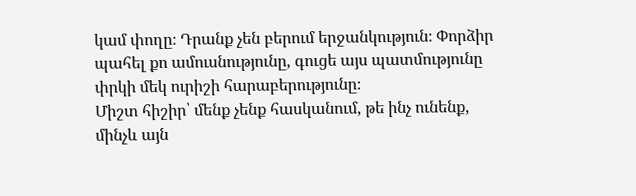կամ փողը։ Դրանք չեն բերում երջանկություն։ Փորձիր պահել քո ամուսնությունը, գուցե այս պատմությունը փրկի մեկ ուրիշի հարաբերությունը։
Միշտ հիշիր՝ մենք չենք հասկանում, թե ինչ ունենք, մինչև այն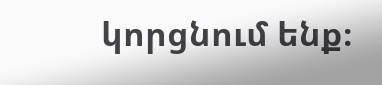կորցնում ենք։